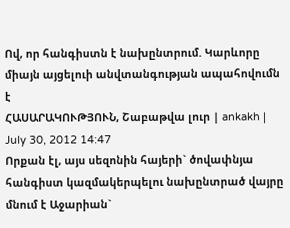Ով, որ հանգիստն է նախընտրում. Կարևորը միայն այցելուի անվտանգության ապահովումն է
ՀԱՍԱՐԱԿՈՒԹՅՈՒՆ, Շաբաթվա լուր | ankakh | July 30, 2012 14:47
Որքան էլ, այս սեզոնին հայերի` ծովափնյա հանգիստ կազմակերպելու նախընտրած վայրը մնում է Աջարիան`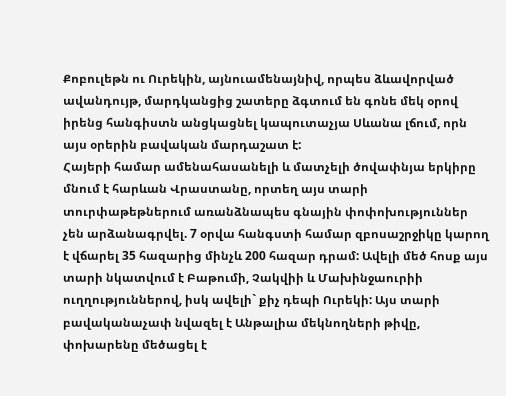Քոբուլեթն ու Ուրեկին, այնուամենայնիվ, որպես ձևավորված ավանդույթ, մարդկանցից շատերը ձգտում են գոնե մեկ օրով իրենց հանգիստն անցկացնել կապուտաչյա Սևանա լճում, որն այս օրերին բավական մարդաշատ է:
Հայերի համար ամենահասանելի և մատչելի ծովափնյա երկիրը մնում է հարևան Վրաստանը, որտեղ այս տարի տուրփաթեթներում առանձնապես գնային փոփոխություններ չեն արձանագրվել. 7 օրվա հանգստի համար զբոսաշրջիկը կարող է վճարել 35 հազարից մինչև 200 հազար դրամ: Ավելի մեծ հոսք այս տարի նկատվում է Բաթումի, Չակվիի և Մախինջաուրիի ուղղություններով, իսկ ավելի` քիչ դեպի Ուրեկի: Այս տարի բավականաչափ նվազել է Անթալիա մեկնողների թիվը, փոխարենը մեծացել է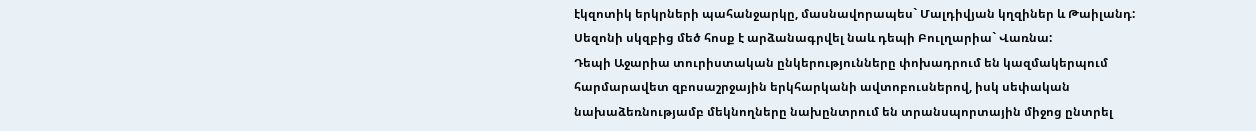էկզոտիկ երկրների պահանջարկը, մասնավորապես` Մալդիվյան կղզիներ և Թաիլանդ: Սեզոնի սկզբից մեծ հոսք է արձանագրվել նաև դեպի Բուլղարիա` Վառնա:
Դեպի Աջարիա տուրիստական ընկերությունները փոխադրում են կազմակերպում հարմարավետ զբոսաշրջային երկհարկանի ավտոբուսներով, իսկ սեփական նախաձեռնությամբ մեկնողները նախընտրում են տրանսպորտային միջոց ընտրել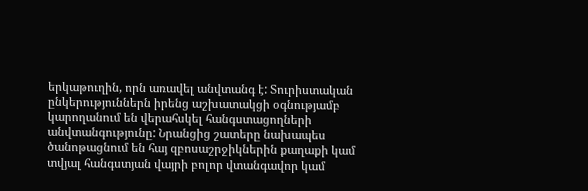երկաթուղին, որն առավել անվտանգ է: Տուրիստական ընկերություններն իրենց աշխատակցի օգնությամբ կարողանում են վերահսկել հանգստացողների անվտանգությունը: Նրանցից շատերը նախապես ծանոթացնում են հայ զբոսաշրջիկներին քաղաքի կամ տվյալ հանգստյան վայրի բոլոր վտանգավոր կամ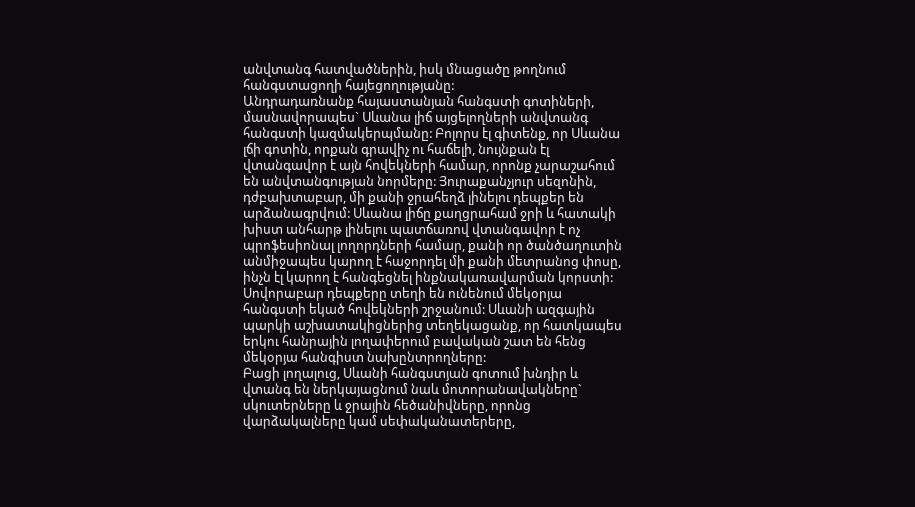անվտանգ հատվածներին, իսկ մնացածը թողնում հանգստացողի հայեցողությանը:
Անդրադառնանք հայաստանյան հանգստի գոտիների, մասնավորապես` Սևանա լիճ այցելողների անվտանգ հանգստի կազմակերպմանը: Բոլորս էլ գիտենք, որ Սևանա լճի գոտին, որքան գրավիչ ու հաճելի, նույնքան էլ վտանգավոր է այն հովեկների համար, որոնք չարաշահում են անվտանգության նորմերը: Յուրաքանչյուր սեզոնին, դժբախտաբար, մի քանի ջրահեղձ լինելու դեպքեր են արձանագրվում: Սևանա լիճը քաղցրահամ ջրի և հատակի խիստ անհարթ լինելու պատճառով վտանգավոր է ոչ պրոֆեսիոնալ լողորդների համար, քանի որ ծանծաղուտին անմիջապես կարող է հաջորդել մի քանի մետրանոց փոսը, ինչն էլ կարող է հանգեցնել ինքնակառավարման կորստի:
Սովորաբար դեպքերը տեղի են ունենում մեկօրյա հանգստի եկած հովեկների շրջանում: Սևանի ազգային պարկի աշխատակիցներից տեղեկացանք, որ հատկապես երկու հանրային լողափերում բավական շատ են հենց մեկօրյա հանգիստ նախընտրողները:
Բացի լողալուց, Սևանի հանգստյան գոտում խնդիր և վտանգ են ներկայացնում նաև մոտորանավակները` սկուտերները և ջրային հեծանիվները, որոնց վարձակալները կամ սեփականատերերը,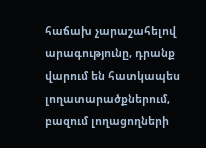հաճախ չարաշահելով արագությունը, դրանք վարում են հատկապես լողատարածքներում, բազում լողացողների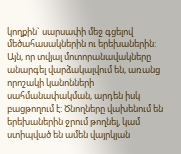կողքին` սարսափի մեջ գցելով մեծահասակներին ու երեխաներին: Այն, որ տվյալ մոտորանավակները անարգել վարձակալվում են, առանց որոշակի կանոնների սահմանափակման, արդեն իսկ բացթողում է: Ծնողները վախենում են երեխաներին ջրում թողնել, կամ ստիպված են ամեն վայրկյան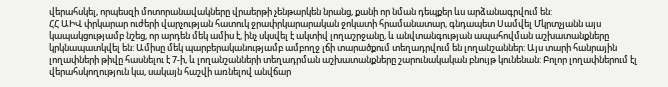վերահսկել, որպեսզի մոտորանավակները վրաերթի չենթարկեն նրանց, քանի որ նման դեպքեր ևս արձանագրվում են:
ՀՀ ԱԻՎ փրկարար ուժերի վարչության հատուկ ջրափրկարարական ջոկատի հրամանատար, գնդապետ Սամվել Մկրտչյանն այս կապակցությամբ նշեց, որ արդեն մեկ ամիս է, ինչ սկսվել է ակտիվ լողաշրջանը, և անվտանգության ապահովման աշխատանքները կրկնապատկվել են: Ամիսը մեկ պարբերականությամբ ամբողջ լճի տարածքում տեղադրվում են լողանշաններ: Այս տարի հանրային լողափների թիվը հասնելու է 7-ի, և լողանշանների տեղադրման աշխատանքները շարունակական բնույթ կունենան: Բոլոր լողափներում էլ վերահսկողություն կա, սակայն հաշվի առնելով անվճար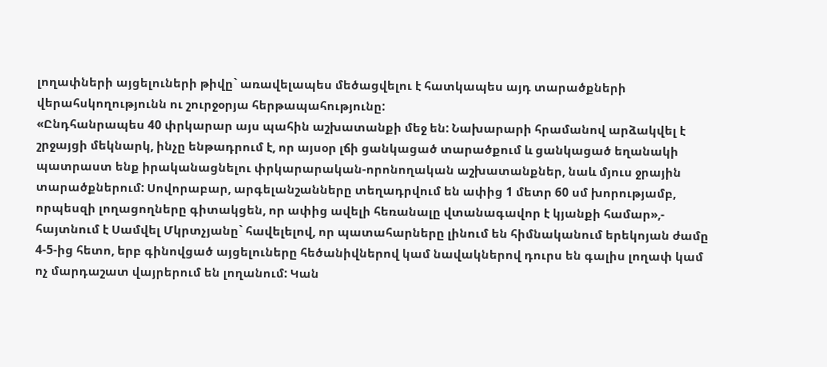լողափների այցելուների թիվը` առավելապես մեծացվելու է հատկապես այդ տարածքների վերահսկողությունն ու շուրջօրյա հերթապահությունը:
«Ընդհանրապես 40 փրկարար այս պահին աշխատանքի մեջ են: Նախարարի հրամանով արձակվել է շրջայցի մեկնարկ, ինչը ենթադրում է, որ այսօր լճի ցանկացած տարածքում և ցանկացած եղանակի պատրաստ ենք իրականացնելու փրկարարական-որոնողական աշխատանքներ, նաև մյուս ջրային տարածքներում: Սովորաբար, արգելանշանները տեղադրվում են ափից 1 մետր 60 սմ խորությամբ, որպեսզի լողացողները գիտակցեն, որ ափից ավելի հեռանալը վտանագավոր է կյանքի համար»,- հայտնում է Սամվել Մկրտչյանը` հավելելով, որ պատահարները լինում են հիմնականում երեկոյան ժամը 4-5-ից հետո, երբ գինովցած այցելուները հեծանիվներով կամ նավակներով դուրս են գալիս լողափ կամ ոչ մարդաշատ վայրերում են լողանում: Կան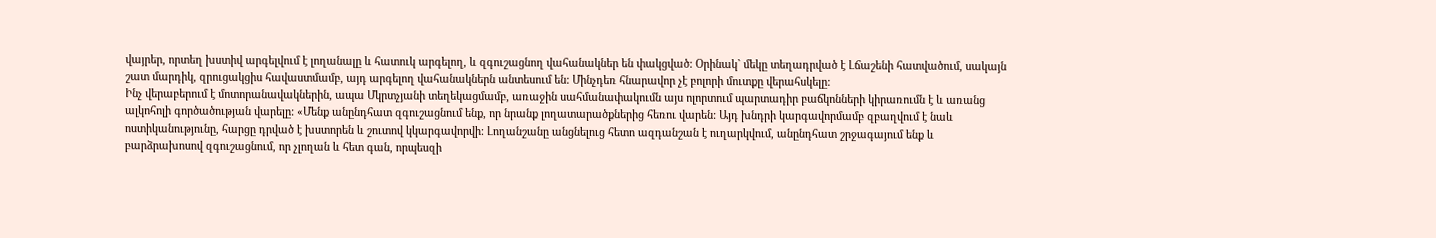վայրեր, որտեղ խստիվ արգելվում է լողանալը և հատուկ արգելող, և զգուշացնող վահանակներ են փակցված: Օրինակ` մեկը տեղադրված է Լճաշենի հատվածում, սակայն շատ մարդիկ, զրուցակցիս հավաստմամբ, այդ արգելող վահանակներն անտեսում են: Մինչդեռ հնարավոր չէ բոլորի մուտքը վերահսկելը:
Ինչ վերաբերում է մոտորանավակներին, ապա Մկրտչյանի տեղեկացմամբ, առաջին սահմանափակումն այս ոլորտում պարտադիր բաճկոնների կիրառումն է և առանց ալկոհոլի գործածության վարելը: «Մենք անընդհատ զգուշացնում ենք, որ նրանք լողատարածքներից հեռու վարեն: Այդ խնդրի կարգավորմամբ զբաղվում է նաև ոստիկանությունը, հարցը դրված է խստորեն և շուտով կկարգավորվի: Լողանշանը անցնելուց հետո ազդանշան է ուղարկվում, անընդհատ շրջագայում ենք և բարձրախոսով զգուշացնում, որ չլողան և հետ գան, որպեսզի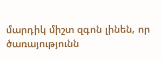մարդիկ միշտ զգոն լինեն, որ ծառայությունն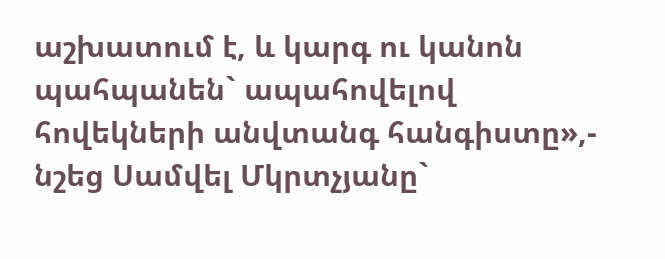աշխատում է, և կարգ ու կանոն պահպանեն` ապահովելով հովեկների անվտանգ հանգիստը»,- նշեց Սամվել Մկրտչյանը`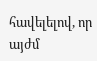հավելելով, որ այժմ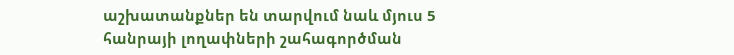աշխատանքներ են տարվում նաև մյուս 5 հանրայի լողափների շահագործման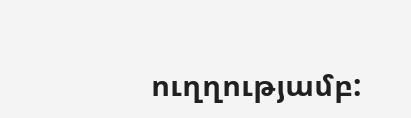ուղղությամբ: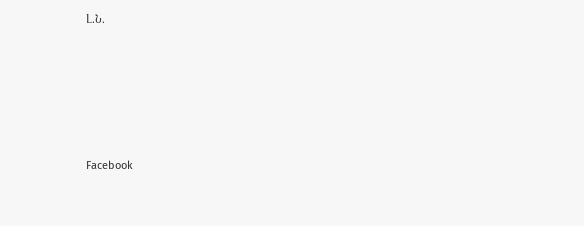Լ.Ն.






Facebook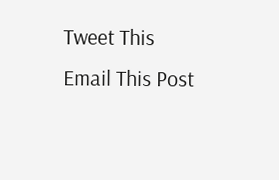Tweet This
Email This Post